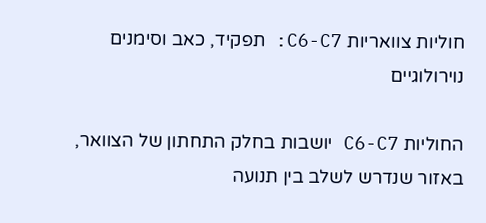חוליות צוואריות C6-C7: תפקיד, כאב וסימנים נוירולוגיים

החוליות C6-C7 יושבות בחלק התחתון של הצוואר, באזור שנדרש לשלב בין תנועה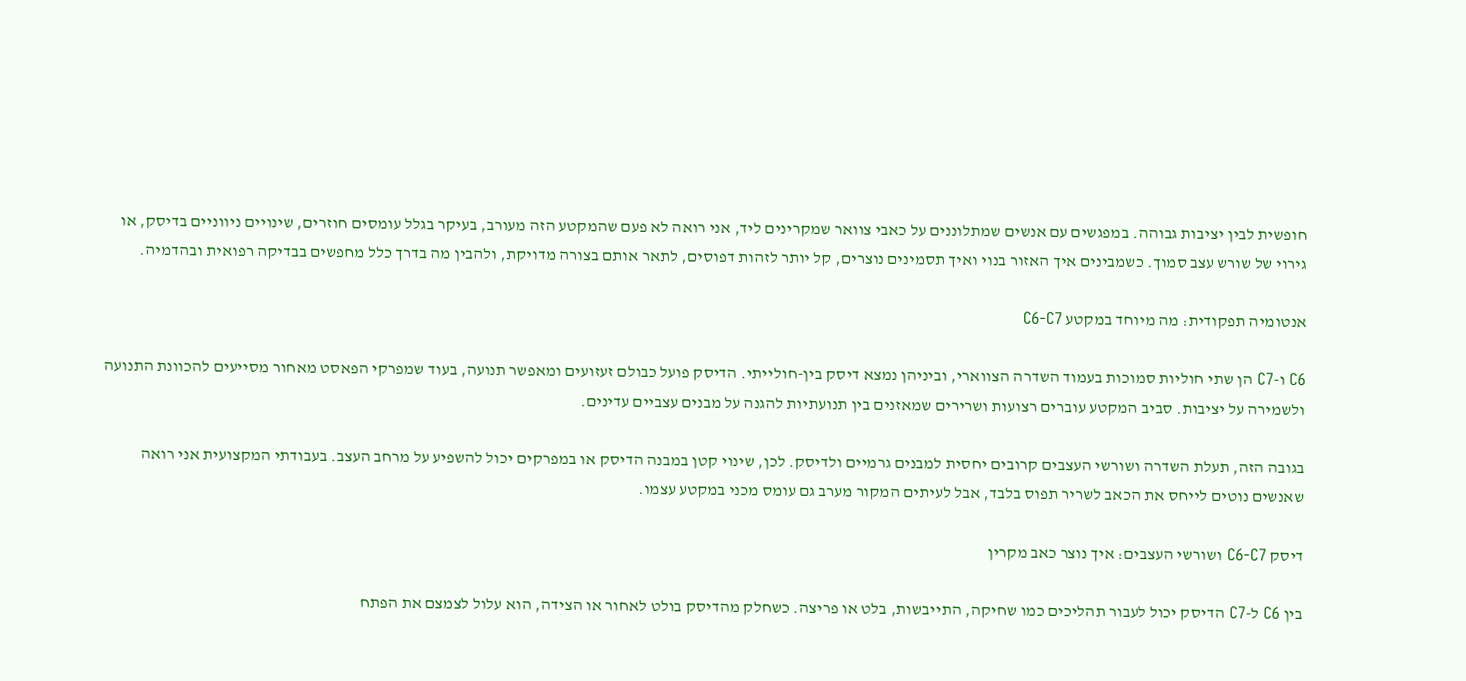חופשית לבין יציבות גבוהה. במפגשים עם אנשים שמתלוננים על כאבי צוואר שמקרינים ליד, אני רואה לא פעם שהמקטע הזה מעורב, בעיקר בגלל עומסים חוזרים, שינויים ניווניים בדיסק, או גירוי של שורש עצב סמוך. כשמבינים איך האזור בנוי ואיך תסמינים נוצרים, קל יותר לזהות דפוסים, לתאר אותם בצורה מדויקת, ולהבין מה בדרך כלל מחפשים בבדיקה רפואית ובהדמיה.

אנטומיה תפקודית: מה מיוחד במקטע C6-C7

C6 ו-C7 הן שתי חוליות סמוכות בעמוד השדרה הצווארי, וביניהן נמצא דיסק בין-חולייתי. הדיסק פועל כבולם זעזועים ומאפשר תנועה, בעוד שמפרקי הפאסט מאחור מסייעים להכוונת התנועה ולשמירה על יציבות. סביב המקטע עוברים רצועות ושרירים שמאזנים בין תנועתיות להגנה על מבנים עצביים עדינים.

בגובה הזה, תעלת השדרה ושורשי העצבים קרובים יחסית למבנים גרמיים ולדיסק. לכן, שינוי קטן במבנה הדיסק או במפרקים יכול להשפיע על מרחב העצב. בעבודתי המקצועית אני רואה שאנשים נוטים לייחס את הכאב לשריר תפוס בלבד, אבל לעיתים המקור מערב גם עומס מכני במקטע עצמו.

דיסק C6-C7 ושורשי העצבים: איך נוצר כאב מקרין

בין C6 ל-C7 הדיסק יכול לעבור תהליכים כמו שחיקה, התייבשות, בלט או פריצה. כשחלק מהדיסק בולט לאחור או הצידה, הוא עלול לצמצם את הפתח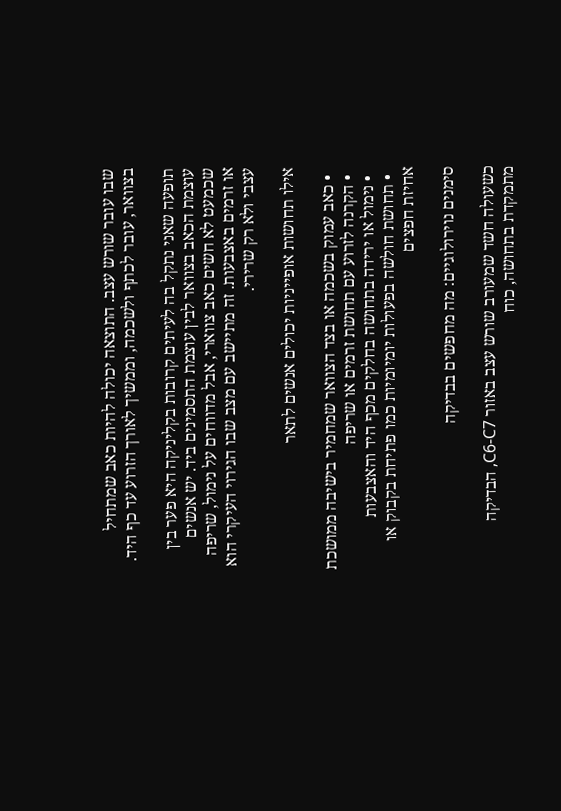שבו עובר שורש עצב. התוצאה יכולה להיות כאב שמתחיל בצוואר, עובר לכתף ולשכמה, וממשיך לאורך הזרוע עד כף היד.

תופעה שאני נתקל בה לעיתים קרובות בקליניקה היא פער בין עוצמת הכאב בצוואר לבין עוצמת התסמינים ביד. יש אנשים שכמעט לא חשים כאב צווארי, אבל מדווחים על נימול, שריפה או זרמים באצבעות. זה מתיישב עם מצב שבו הגירוי העיקרי הוא עצבי ולא רק שרירי.

אילו תחושות אופייניות יכולים אנשים לתאר

  • כאב עמוק בשכמה או בצד הצוואר שמחמיר בישיבה ממושכת
  • הקרנה לזרוע עם תחושת זרמים או שריפה
  • נימול או ירידה בתחושה בחלקים מכף היד והאצבעות
  • תחושת חולשה בפעולות יומיומיות כמו פתיחת בקבוק או אחיזת חפצים

סימנים נוירולוגיים: מה מחפשים בבדיקה

כשעולה חשד שמעורב שורש עצב באזור C6-C7, הבדיקה מתמקדת בתחושה, כוח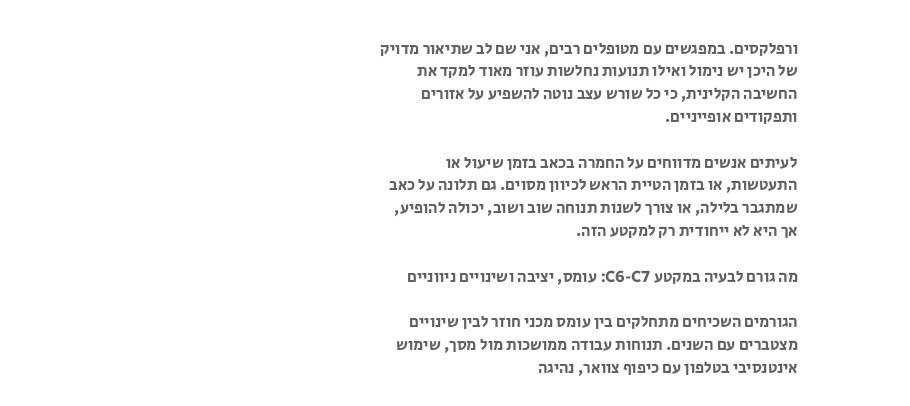ורפלקסים. במפגשים עם מטופלים רבים, אני שם לב שתיאור מדויק של היכן יש נימול ואילו תנועות נחלשות עוזר מאוד למקד את החשיבה הקלינית, כי כל שורש עצב נוטה להשפיע על אזורים ותפקודים אופייניים.

לעיתים אנשים מדווחים על החמרה בכאב בזמן שיעול או התעטשות, או בזמן הטיית הראש לכיוון מסוים. גם תלונה על כאב שמתגבר בלילה, או צורך לשנות תנוחה שוב ושוב, יכולה להופיע, אך היא לא ייחודית רק למקטע הזה.

מה גורם לבעיה במקטע C6-C7: עומס, יציבה ושינויים ניווניים

הגורמים השכיחים מתחלקים בין עומס מכני חוזר לבין שינויים מצטברים עם השנים. תנוחות עבודה ממושכות מול מסך, שימוש אינטנסיבי בטלפון עם כיפוף צוואר, נהיגה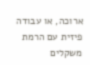ארוכה, או עבודה פיזית עם הרמת משקלים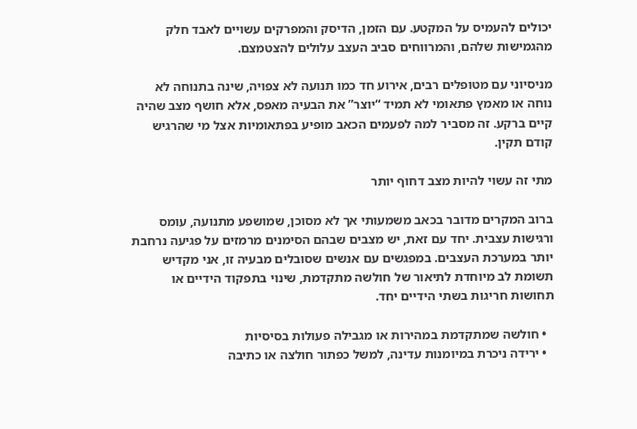יכולים להעמיס על המקטע. עם הזמן, הדיסק והמפרקים עשויים לאבד חלק מהגמישות שלהם, והמרווחים סביב העצב עלולים להצטמצם.

מניסיוני עם מטופלים רבים, אירוע חד כמו תנועה לא צפויה, שינה בתנוחה לא נוחה או מאמץ פתאומי לא תמיד “יוצר” את הבעיה מאפס, אלא חושף מצב שהיה קיים ברקע. זה מסביר למה לפעמים הכאב מופיע בפתאומיות אצל מי שהרגיש קודם תקין.

מתי זה עשוי להיות מצב דחוף יותר

ברוב המקרים מדובר בכאב משמעותי אך לא מסוכן, שמושפע מתנועה, עומס ורגישות עצבית. יחד עם זאת, יש מצבים שבהם הסימנים מרמזים על פגיעה נרחבת יותר במערכת העצבים. במפגשים עם אנשים שסובלים מבעיה זו, אני מקדיש תשומת לב מיוחדת לתיאור של חולשה מתקדמת, שינוי בתפקוד הידיים או תחושות חריגות בשתי הידיים יחד.

  • חולשה שמתקדמת במהירות או מגבילה פעולות בסיסיות
  • ירידה ניכרת במיומנות עדינה, למשל כפתור חולצה או כתיבה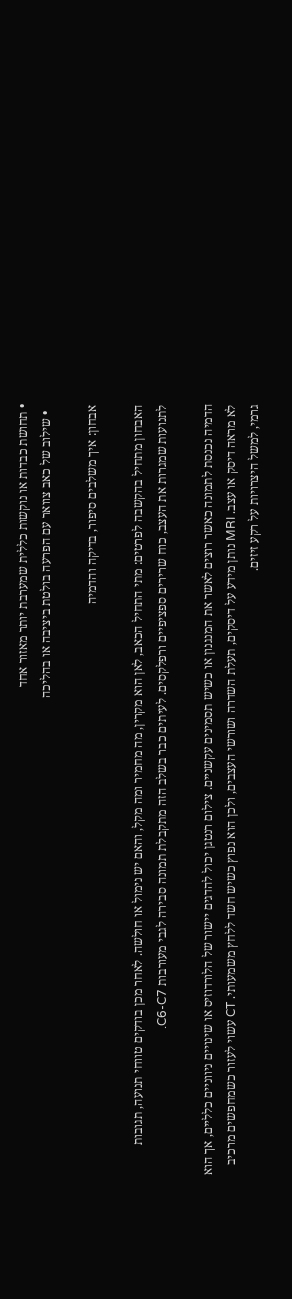• תחושת כבדות או נוקשות כללית שמערבת יותר מאזור אחד
  • שילוב של כאב צוואר עם הפרעה בולטת ביציבה או בהליכה

אבחון: איך משלבים סיפור, בדיקה והדמיה

האבחון מתחיל בהקשבה לפרטים: מתי התחיל הכאב, לאן הוא מקרין, מה מחמיר ומה מקל, והאם יש נימול או חולשה. לאחר מכן בודקים טווחי תנועה, תגובות לתנועות שמגרות את העצב, כוח שרירים ספציפיים ורפלקסים. לעיתים כבר בשלב הזה מתקבלת תמונה סבירה לגבי מעורבות C6-C7.

הדמיה נכנסת לתמונה כאשר רוצים לאשר את המנגנון או כשיש תסמינים עקשניים. צילום רנטגן יכול להדגים יישור של הלורדוזיס או שינויים ניווניים כלליים, אך הוא לא מראה דיסק או עצב. MRI נותן מידע על דיסקים, תעלת השדרה ושורשי העצבים, ולכן הוא נפוץ כשיש חשד ללחץ משמעותי. CT עשוי לעזור כשמחפשים מרכיב גרמי, למשל היצרויות על רקע זיזים.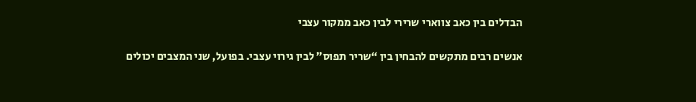הבדלים בין כאב צווארי שרירי לבין כאב ממקור עצבי

אנשים רבים מתקשים להבחין בין “שריר תפוס” לבין גירוי עצבי. בפועל, שני המצבים יכולים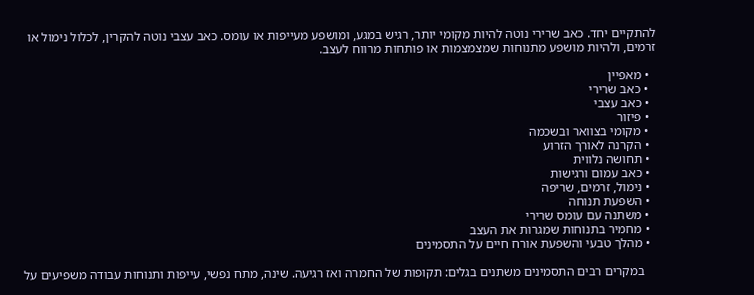להתקיים יחד. כאב שרירי נוטה להיות מקומי יותר, רגיש במגע, ומושפע מעייפות או עומס. כאב עצבי נוטה להקרין, לכלול נימול או זרמים, ולהיות מושפע מתנוחות שמצמצמות או פותחות מרווח לעצב.

  • מאפיין
  • כאב שרירי
  • כאב עצבי
  • פיזור
  • מקומי בצוואר ובשכמה
  • הקרנה לאורך הזרוע
  • תחושה נלווית
  • כאב עמום ורגישות
  • נימול, זרמים, שריפה
  • השפעת תנוחה
  • משתנה עם עומס שרירי
  • מחמיר בתנוחות שמגרות את העצב
  • מהלך טבעי והשפעת אורח חיים על התסמינים

    במקרים רבים התסמינים משתנים בגלים: תקופות של החמרה ואז רגיעה. שינה, מתח נפשי, עייפות ותנוחות עבודה משפיעים על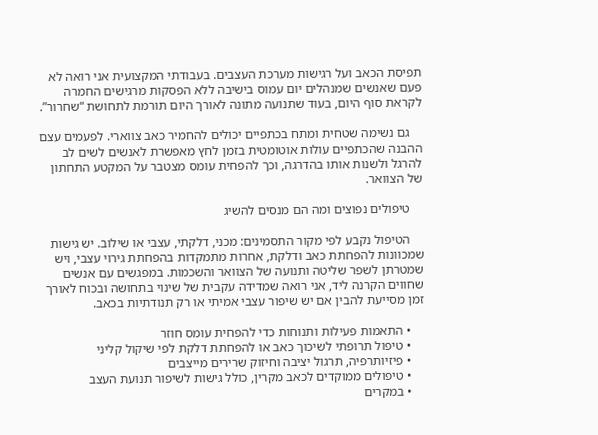תפיסת הכאב ועל רגישות מערכת העצבים. בעבודתי המקצועית אני רואה לא פעם שאנשים שמנהלים יום עמוס בישיבה ללא הפסקות מרגישים החמרה לקראת סוף היום, בעוד שתנועה מתונה לאורך היום תורמת לתחושת “שחרור”.

    גם נשימה שטחית ומתח בכתפיים יכולים להחמיר כאב צווארי. לפעמים עצם ההבנה שהכתפיים עולות אוטומטית בזמן לחץ מאפשרת לאנשים לשים לב להרגל ולשנות אותו בהדרגה, וכך להפחית עומס מצטבר על המקטע התחתון של הצוואר.

    טיפולים נפוצים ומה הם מנסים להשיג

    הטיפול נקבע לפי מקור התסמינים: מכני, דלקתי, עצבי או שילוב. יש גישות שמכוונות להפחתת כאב ודלקת, אחרות מתמקדות בהפחתת גירוי עצבי, ויש שמטרתן לשפר שליטה ותנועה של הצוואר והשכמות. במפגשים עם אנשים שחווים הקרנה ליד, אני רואה שמדידה עקבית של שינוי בתחושה ובכוח לאורך זמן מסייעת להבין אם יש שיפור עצבי אמיתי או רק תנודתיות בכאב.

    • התאמות פעילות ותנוחות כדי להפחית עומס חוזר
    • טיפול תרופתי לשיכוך כאב או להפחתת דלקת לפי שיקול קליני
    • פיזיותרפיה, תרגול יציבה וחיזוק שרירים מייצבים
    • טיפולים ממוקדים לכאב מקרין, כולל גישות לשיפור תנועת העצב
    • במקרים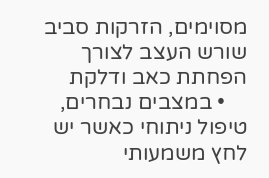מסוימים, הזרקות סביב שורש העצב לצורך הפחתת כאב ודלקת
    • במצבים נבחרים, טיפול ניתוחי כאשר יש לחץ משמעותי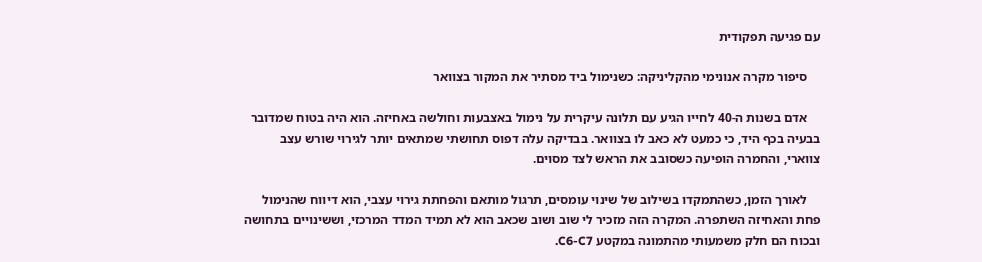עם פגיעה תפקודית

    סיפור מקרה אנונימי מהקליניקה: כשנימול ביד מסתיר את המקור בצוואר

    אדם בשנות ה-40 לחייו הגיע עם תלונה עיקרית על נימול באצבעות וחולשה באחיזה. הוא היה בטוח שמדובר בבעיה בכף היד, כי כמעט לא כאב לו בצוואר. בבדיקה עלה דפוס תחושתי שמתאים יותר לגירוי שורש עצב צווארי, והחמרה הופיעה כשסובב את הראש לצד מסוים.

    לאורך הזמן, כשהתמקדו בשילוב של שינוי עומסים, תרגול מותאם והפחתת גירוי עצבי, הוא דיווח שהנימול פחת והאחיזה השתפרה. המקרה הזה מזכיר לי שוב ושוב שכאב הוא לא תמיד המדד המרכזי, וששינויים בתחושה ובכוח הם חלק משמעותי מהתמונה במקטע C6-C7.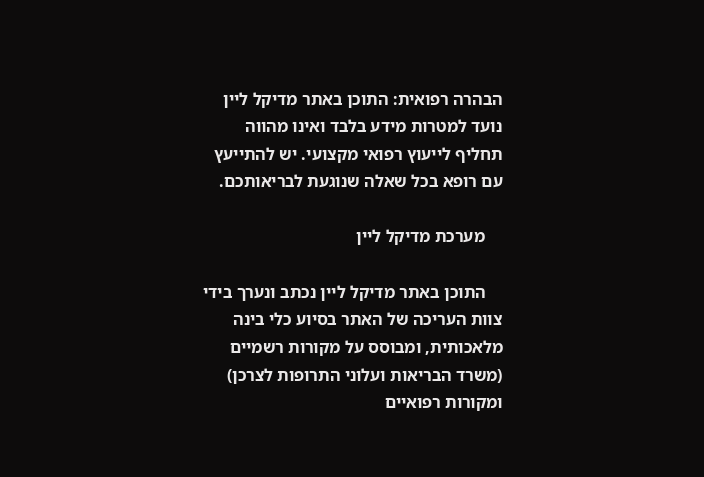הבהרה רפואית: התוכן באתר מדיקל ליין נועד למטרות מידע בלבד ואינו מהווה תחליף לייעוץ רפואי מקצועי. יש להתייעץ עם רופא בכל שאלה שנוגעת לבריאותכם.

    מערכת מדיקל ליין

    התוכן באתר מדיקל ליין נכתב ונערך בידי צוות העריכה של האתר בסיוע כלי בינה מלאכותית, ומבוסס על מקורות רשמיים (משרד הבריאות ועלוני התרופות לצרכן) ומקורות רפואיים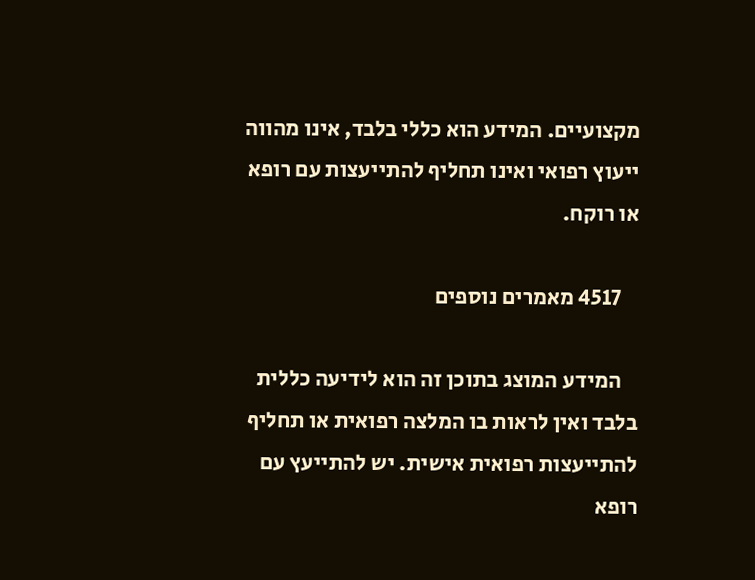מקצועיים. המידע הוא כללי בלבד, אינו מהווה ייעוץ רפואי ואינו תחליף להתייעצות עם רופא או רוקח.

    4517 מאמרים נוספים

    המידע המוצג בתוכן זה הוא לידיעה כללית בלבד ואין לראות בו המלצה רפואית או תחליף להתייעצות רפואית אישית. יש להתייעץ עם רופא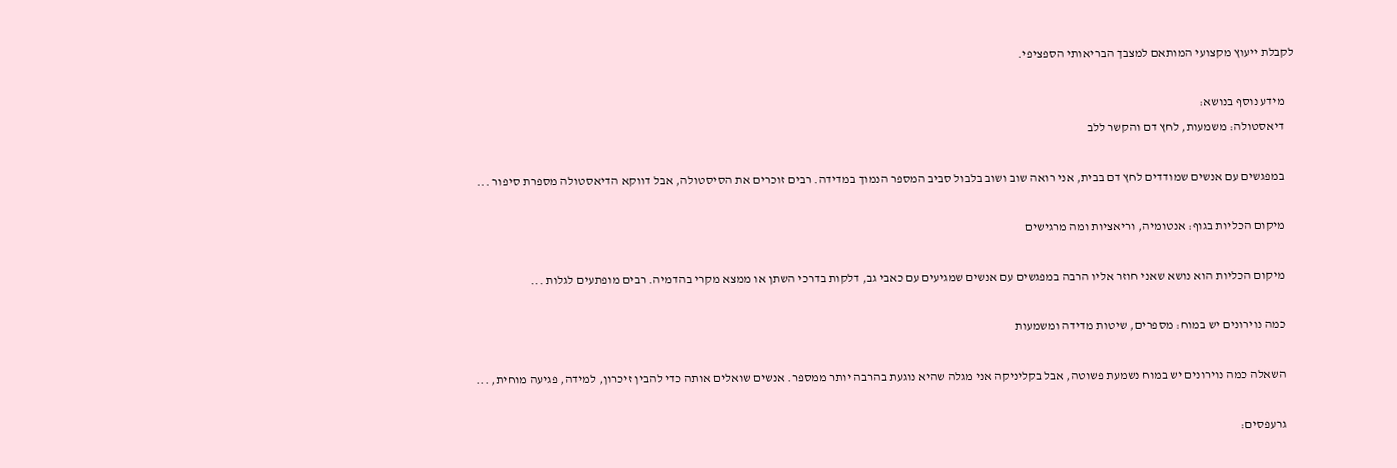לקבלת ייעוץ מקצועי המותאם למצבך הבריאותי הספציפי.

    מידע נוסף בנושא:
    דיאסטולה: משמעות, לחץ דם והקשר ללב

    במפגשים עם אנשים שמודדים לחץ דם בבית, אני רואה שוב ושוב בלבול סביב המספר הנמוך במדידה. רבים זוכרים את הסיסטולה, אבל דווקא הדיאסטולה מספרת סיפור ...

    מיקום הכליות בגוף: אנטומיה, וריאציות ומה מרגישים

    מיקום הכליות הוא נושא שאני חוזר אליו הרבה במפגשים עם אנשים שמגיעים עם כאבי גב, דלקות בדרכי השתן או ממצא מקרי בהדמיה. רבים מופתעים לגלות ...

    כמה נוירונים יש במוח: מספרים, שיטות מדידה ומשמעות

    השאלה כמה נוירונים יש במוח נשמעת פשוטה, אבל בקליניקה אני מגלה שהיא נוגעת בהרבה יותר ממספר. אנשים שואלים אותה כדי להבין זיכרון, למידה, פגיעה מוחית, ...

    גרעפסים: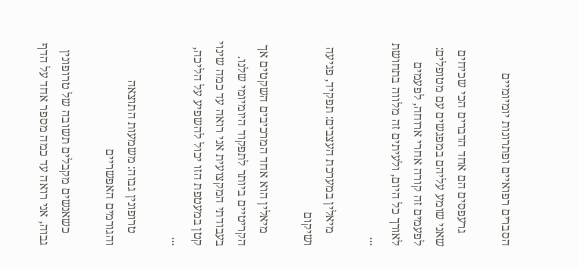הסברים רפואיים ופתרונות יומיומיים

    גרעפסים הם אחד הדברים הכי שכיחים שאני שומע עליהם במפגשים עם מטופלים: לפעמים זה קורה אחרי ארוחה, לפעמים לאורך כל היום, ולעיתים זה מלווה בתחושת ...

    מיאלין במערכת העצבים: תפקיד, פגיעה ושיקום

    מיאלין הוא אחד המרכיבים השקטים אך הקריטיים ביותר לתפקוד היומיומי שלנו. בעבודתי המקצועית אני רואה עד כמה שינוי קטן במעטפת הזו יכול להשפיע על הליכה, ...

    טרופונין גבוה: משמעות התוצאה והגורמים האפשריים

    כשאנשים מקבלים תשובה של טרופונין גבוה, אני רואה עד כמה מספר אחד על הדף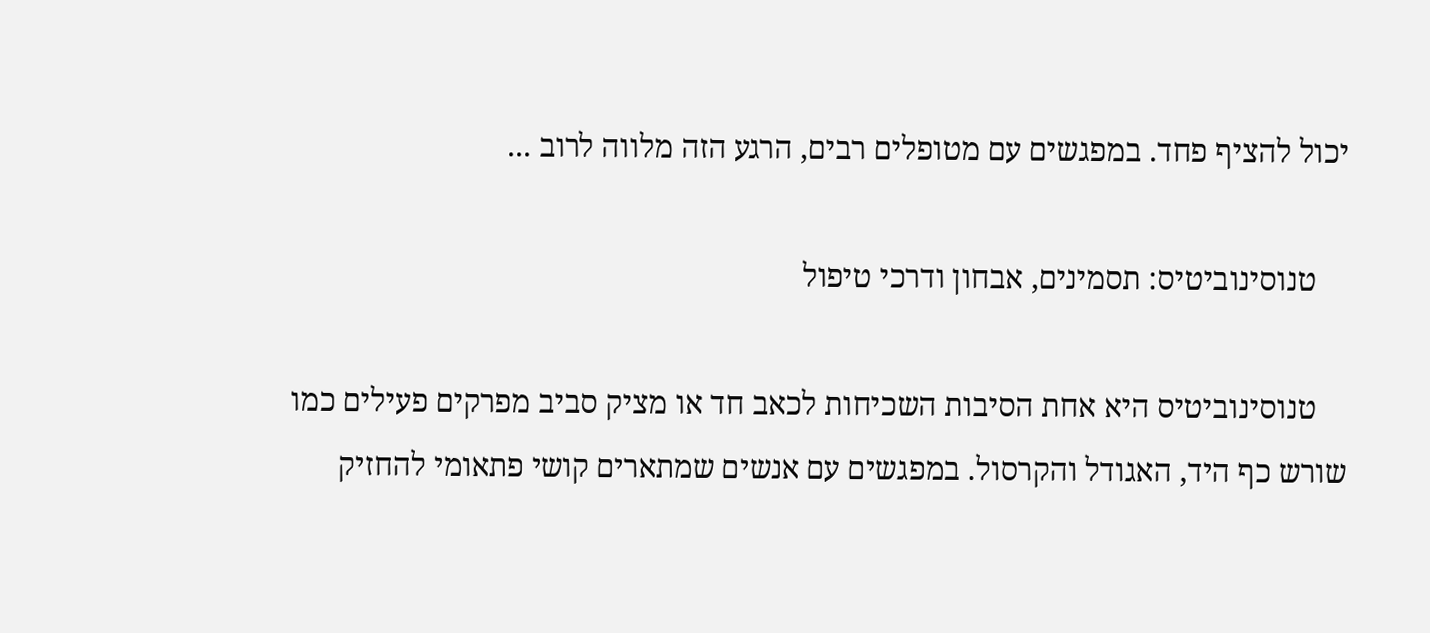יכול להציף פחד. במפגשים עם מטופלים רבים, הרגע הזה מלווה לרוב ...

    טנוסינוביטיס: תסמינים, אבחון ודרכי טיפול

    טנוסינוביטיס היא אחת הסיבות השכיחות לכאב חד או מציק סביב מפרקים פעילים כמו שורש כף היד, האגודל והקרסול. במפגשים עם אנשים שמתארים קושי פתאומי להחזיק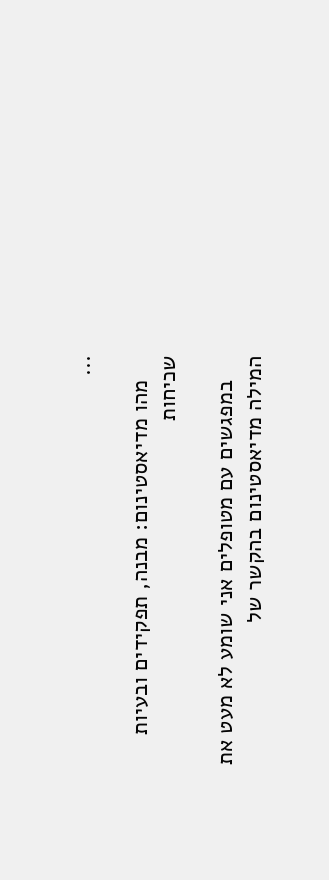...

    מהו מדיאסטינום: מבנה, תפקידים ובעיות שכיחות

    במפגשים עם מטופלים אני שומע לא מעט את המילה מדיאסטינום בהקשר של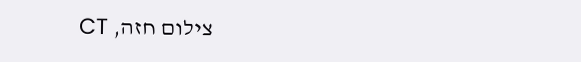צילום חזה, CT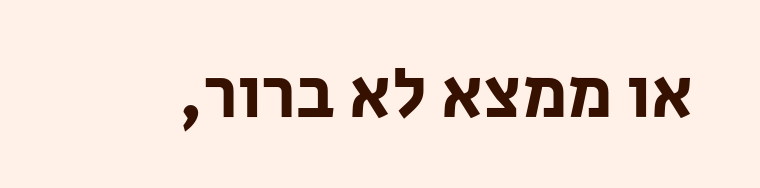או ממצא לא ברור,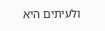ולעיתים היא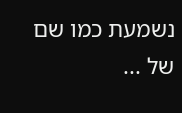נשמעת כמו שם של ...